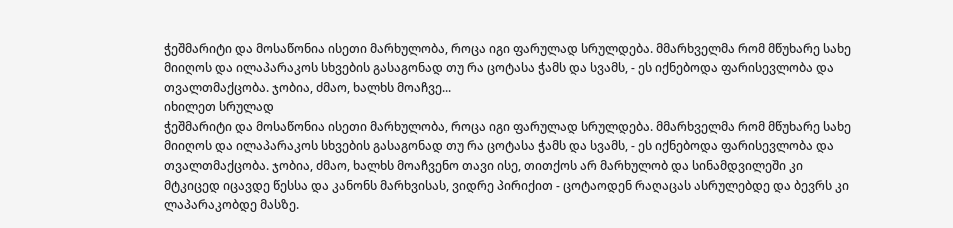ჭეშმარიტი და მოსაწონია ისეთი მარხულობა, როცა იგი ფარულად სრულდება. მმარხველმა რომ მწუხარე სახე მიიღოს და ილაპარაკოს სხვების გასაგონად თუ რა ცოტასა ჭამს და სვამს, - ეს იქნებოდა ფარისევლობა და თვალთმაქცობა. ჯობია, ძმაო, ხალხს მოაჩვე...
იხილეთ სრულად
ჭეშმარიტი და მოსაწონია ისეთი მარხულობა, როცა იგი ფარულად სრულდება. მმარხველმა რომ მწუხარე სახე მიიღოს და ილაპარაკოს სხვების გასაგონად თუ რა ცოტასა ჭამს და სვამს, - ეს იქნებოდა ფარისევლობა და თვალთმაქცობა. ჯობია, ძმაო, ხალხს მოაჩვენო თავი ისე, თითქოს არ მარხულობ და სინამდვილეში კი მტკიცედ იცავდე წესსა და კანონს მარხვისას, ვიდრე პირიქით - ცოტაოდენ რაღაცას ასრულებდე და ბევრს კი ლაპარაკობდე მასზე.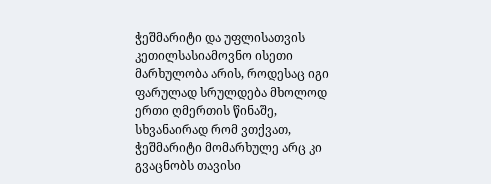ჭეშმარიტი და უფლისათვის კეთილსასიამოვნო ისეთი მარხულობა არის, როდესაც იგი ფარულად სრულდება მხოლოდ ერთი ღმერთის წინაშე, სხვანაირად რომ ვთქვათ, ჭეშმარიტი მომარხულე არც კი გვაცნობს თავისი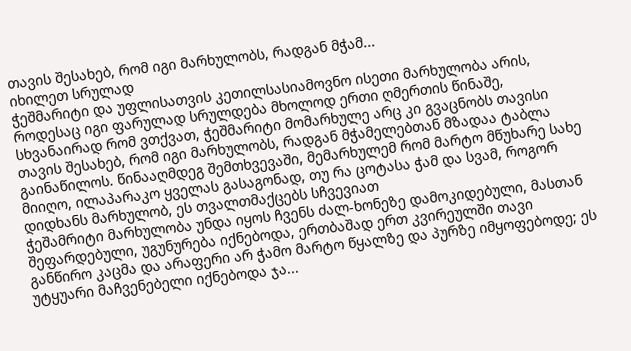თავის შესახებ, რომ იგი მარხულობს, რადგან მჭამ...
იხილეთ სრულად
ჭეშმარიტი და უფლისათვის კეთილსასიამოვნო ისეთი მარხულობა არის, როდესაც იგი ფარულად სრულდება მხოლოდ ერთი ღმერთის წინაშე, სხვანაირად რომ ვთქვათ, ჭეშმარიტი მომარხულე არც კი გვაცნობს თავისი თავის შესახებ, რომ იგი მარხულობს, რადგან მჭამელებთან მზადაა ტაბლა გაინაწილოს. წინააღმდეგ შემთხვევაში, მემარხულემ რომ მარტო მწუხარე სახე მიიღო, ილაპარაკო ყველას გასაგონად, თუ რა ცოტასა ჭამ და სვამ, როგორ დიდხანს მარხულობ, ეს თვალთმაქცებს სჩვევიათ
ჭეშამრიტი მარხულობა უნდა იყოს ჩვენს ძალ-ხონეზე დამოკიდებული, მასთან შეფარდებული, უგუნურება იქნებოდა, ერთბაშად ერთ კვირეულში თავი განწირო კაცმა და არაფერი არ ჭამო მარტო წყალზე და პურზე იმყოფებოდე; ეს უტყუარი მაჩვენებელი იქნებოდა ჯა...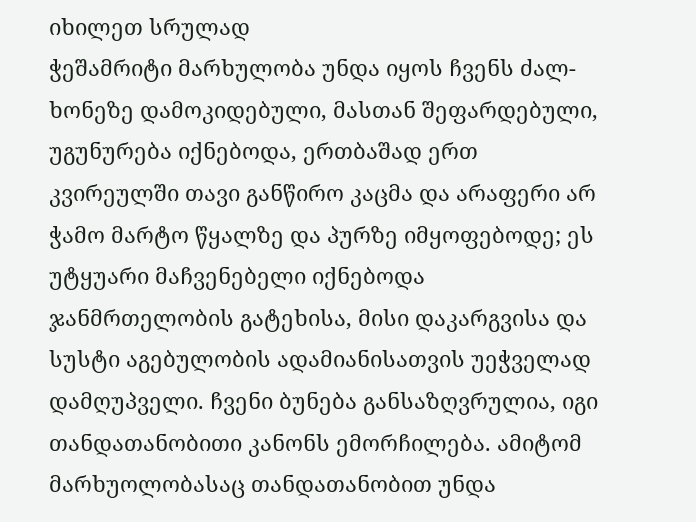იხილეთ სრულად
ჭეშამრიტი მარხულობა უნდა იყოს ჩვენს ძალ-ხონეზე დამოკიდებული, მასთან შეფარდებული, უგუნურება იქნებოდა, ერთბაშად ერთ კვირეულში თავი განწირო კაცმა და არაფერი არ ჭამო მარტო წყალზე და პურზე იმყოფებოდე; ეს უტყუარი მაჩვენებელი იქნებოდა ჯანმრთელობის გატეხისა, მისი დაკარგვისა და სუსტი აგებულობის ადამიანისათვის უეჭველად დამღუპველი. ჩვენი ბუნება განსაზღვრულია, იგი თანდათანობითი კანონს ემორჩილება. ამიტომ მარხუოლობასაც თანდათანობით უნდა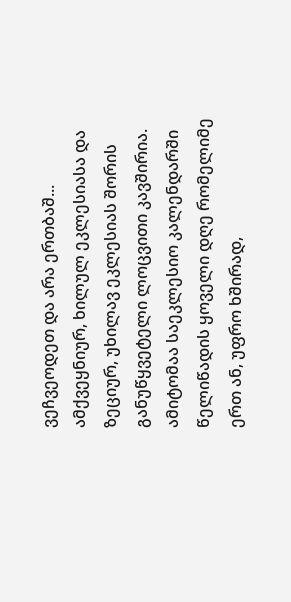ვეჩვეოდეთ და არა ერთბაშ...
ამქვეყნიურ, ხილულ ეკლესიასა და ზეციურ, უხილავ ეკლესიას შორის განუწყვეტელი ლოცვითი კავშირია. ამიტომაა საეკლესიო კალენდარში წელიწადის ყოველი დღე რომელიმე ერთ ან, უფრო ხშირად,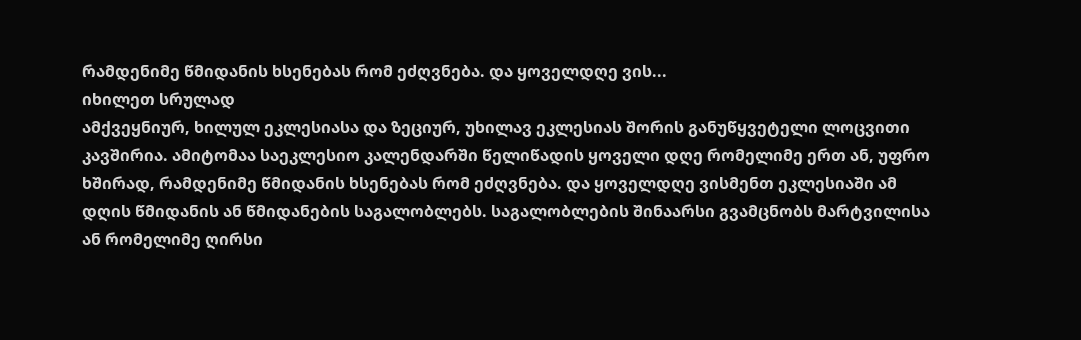რამდენიმე წმიდანის ხსენებას რომ ეძღვნება. და ყოველდღე ვის...
იხილეთ სრულად
ამქვეყნიურ, ხილულ ეკლესიასა და ზეციურ, უხილავ ეკლესიას შორის განუწყვეტელი ლოცვითი კავშირია. ამიტომაა საეკლესიო კალენდარში წელიწადის ყოველი დღე რომელიმე ერთ ან, უფრო ხშირად, რამდენიმე წმიდანის ხსენებას რომ ეძღვნება. და ყოველდღე ვისმენთ ეკლესიაში ამ დღის წმიდანის ან წმიდანების საგალობლებს. საგალობლების შინაარსი გვამცნობს მარტვილისა ან რომელიმე ღირსი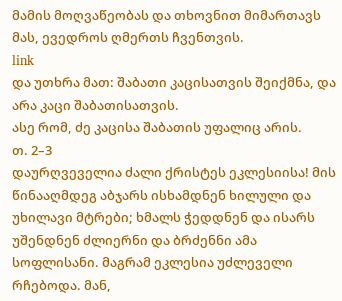მამის მოღვაწეობას და თხოვნით მიმართავს მას, ევედროს ღმერთს ჩვენთვის.
link
და უთხრა მათ: შაბათი კაცისათვის შეიქმნა, და არა კაცი შაბათისათვის.
ასე რომ, ძე კაცისა შაბათის უფალიც არის.
თ. 2–3
დაურღვეველია ძალი ქრისტეს ეკლესიისა! მის წინააღმდეგ აბჯარს ისხამდნენ ხილული და უხილავი მტრები; ხმალს ჭედდნენ და ისარს უშენდნენ ძლიერნი და ბრძენნი ამა სოფლისანი. მაგრამ ეკლესია უძლეველი რჩებოდა. მან,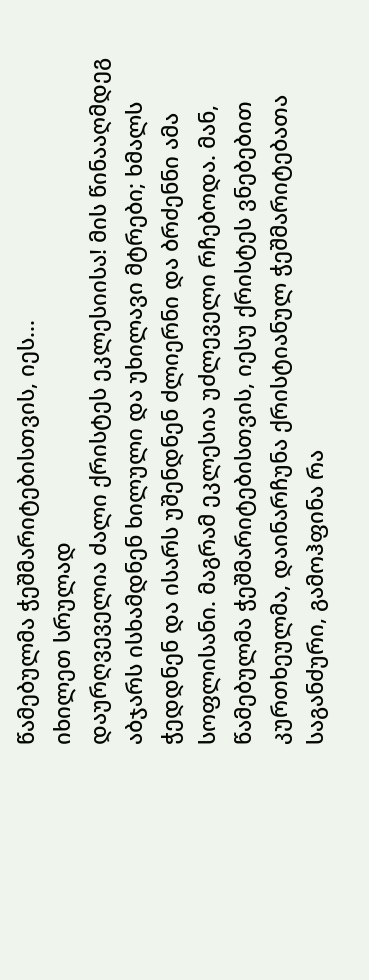წამებულმა ჭეშმარიტებისთვის, იეს...
იხილეთ სრულად
დაურღვეველია ძალი ქრისტეს ეკლესიისა! მის წინააღმდეგ აბჯარს ისხამდნენ ხილული და უხილავი მტრები; ხმალს ჭედდნენ და ისარს უშენდნენ ძლიერნი და ბრძენნი ამა სოფლისანი. მაგრამ ეკლესია უძლეველი რჩებოდა. მან, წამებულმა ჭეშმარიტებისთვის, იესუ ქრისტეს ვნებებით კურთხეულმა, დაინარჩუნა ქრისტიანულ ჭეშმარიტებათა საგანძური, გამოჰფინა რა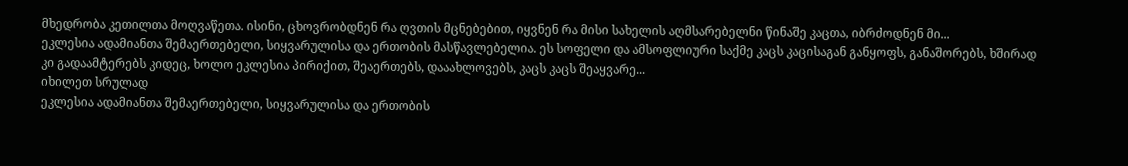მხედრობა კეთილთა მოღვაწეთა. ისინი, ცხოვრობდნენ რა ღვთის მცნებებით, იყვნენ რა მისი სახელის აღმსარებელნი წინაშე კაცთა, იბრძოდნენ მი...
ეკლესია ადამიანთა შემაერთებელი, სიყვარულისა და ერთობის მასწავლებელია. ეს სოფელი და ამსოფლიური საქმე კაცს კაცისაგან განყოფს, განაშორებს, ხშირად კი გადაამტერებს კიდეც, ხოლო ეკლესია პირიქით, შეაერთებს, დააახლოვებს, კაცს კაცს შეაყვარე...
იხილეთ სრულად
ეკლესია ადამიანთა შემაერთებელი, სიყვარულისა და ერთობის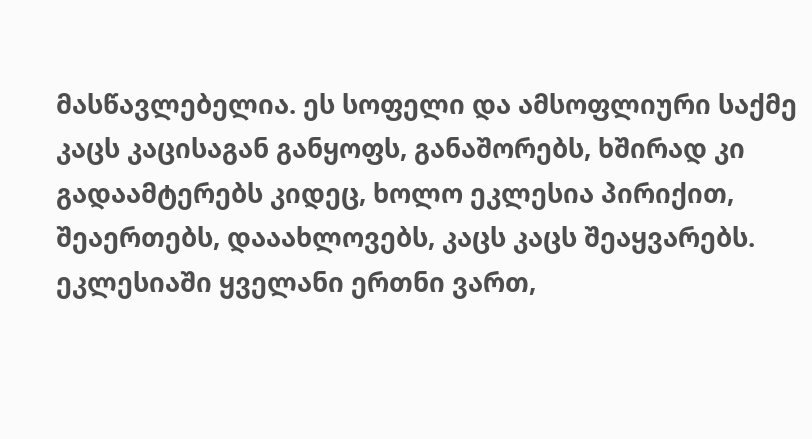მასწავლებელია. ეს სოფელი და ამსოფლიური საქმე კაცს კაცისაგან განყოფს, განაშორებს, ხშირად კი გადაამტერებს კიდეც, ხოლო ეკლესია პირიქით, შეაერთებს, დააახლოვებს, კაცს კაცს შეაყვარებს. ეკლესიაში ყველანი ერთნი ვართ,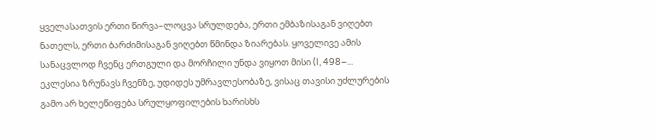ყველასათვის ერთი წირვა–ლოცვა სრულდება, ერთი ემბაზისაგან ვიღებთ ნათელს, ერთი ბარძიმისაგან ვიღებთ წმინდა ზიარებას. ყოველივე ამის სანაცვლოდ ჩვენც ერთგული და მორჩილი უნდა ვიყოთ მისი (I, 498–...
ეკლესია ზრუნავს ჩვენზე, უდიდეს უმრავლესობაზე, ვისაც თავისი უძლურების გამო არ ხელეწიფება სრულყოფილების ხარისხს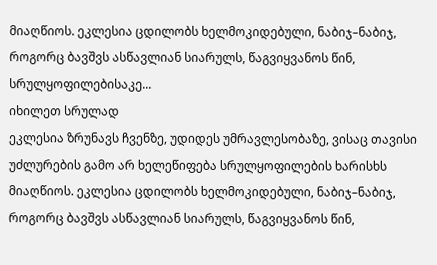მიაღწიოს. ეკლესია ცდილობს ხელმოკიდებული, ნაბიჯ–ნაბიჯ, როგორც ბავშვს ასწავლიან სიარულს, წაგვიყვანოს წინ, სრულყოფილებისაკე...
იხილეთ სრულად
ეკლესია ზრუნავს ჩვენზე, უდიდეს უმრავლესობაზე, ვისაც თავისი უძლურების გამო არ ხელეწიფება სრულყოფილების ხარისხს მიაღწიოს. ეკლესია ცდილობს ხელმოკიდებული, ნაბიჯ–ნაბიჯ, როგორც ბავშვს ასწავლიან სიარულს, წაგვიყვანოს წინ,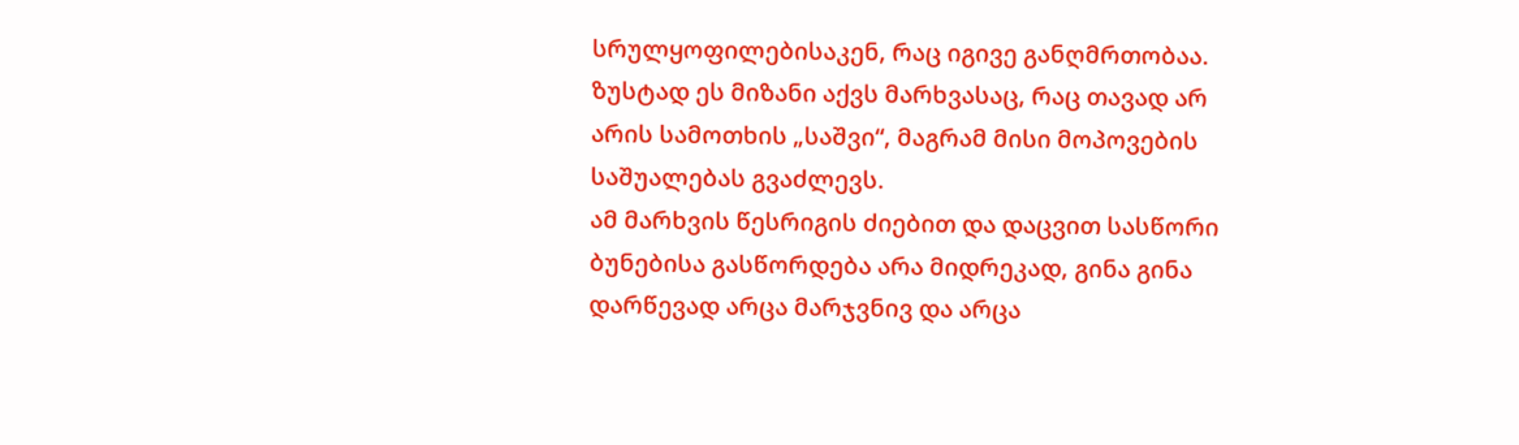სრულყოფილებისაკენ, რაც იგივე განღმრთობაა. ზუსტად ეს მიზანი აქვს მარხვასაც, რაც თავად არ არის სამოთხის „საშვი“, მაგრამ მისი მოპოვების საშუალებას გვაძლევს.
ამ მარხვის წესრიგის ძიებით და დაცვით სასწორი ბუნებისა გასწორდება არა მიდრეკად, გინა გინა დარწევად არცა მარჯვნივ და არცა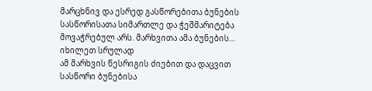მარცხნივ და ესრედ გასწორებითა ბუნების სასწორისათა სიმართლე და ჭეშმარიტება მოვაჭრებულ არს. მარხვითა ამა ბუნების...
იხილეთ სრულად
ამ მარხვის წესრიგის ძიებით და დაცვით სასწორი ბუნებისა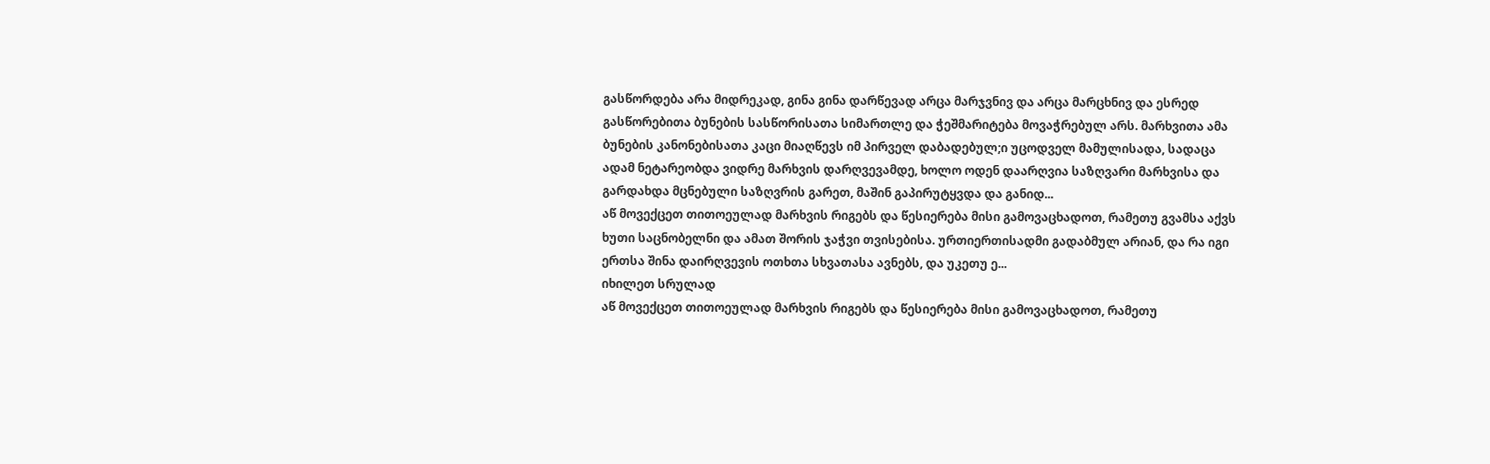გასწორდება არა მიდრეკად, გინა გინა დარწევად არცა მარჯვნივ და არცა მარცხნივ და ესრედ გასწორებითა ბუნების სასწორისათა სიმართლე და ჭეშმარიტება მოვაჭრებულ არს. მარხვითა ამა ბუნების კანონებისათა კაცი მიაღწევს იმ პირველ დაბადებულ;ი უცოდველ მამულისადა, სადაცა ადამ ნეტარეობდა ვიდრე მარხვის დარღვევამდე, ხოლო ოდენ დაარღვია საზღვარი მარხვისა და გარდახდა მცნებული საზღვრის გარეთ, მაშინ გაპირუტყვდა და განიდ...
აწ მოვექცეთ თითოეულად მარხვის რიგებს და წესიერება მისი გამოვაცხადოთ, რამეთუ გვამსა აქვს ხუთი საცნობელნი და ამათ შორის ჯაჭვი თვისებისა. ურთიერთისადმი გადაბმულ არიან, და რა იგი ერთსა შინა დაირღვევის ოთხთა სხვათასა ავნებს, და უკეთუ ე...
იხილეთ სრულად
აწ მოვექცეთ თითოეულად მარხვის რიგებს და წესიერება მისი გამოვაცხადოთ, რამეთუ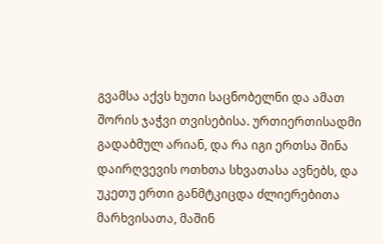გვამსა აქვს ხუთი საცნობელნი და ამათ შორის ჯაჭვი თვისებისა. ურთიერთისადმი გადაბმულ არიან, და რა იგი ერთსა შინა დაირღვევის ოთხთა სხვათასა ავნებს, და უკეთუ ერთი განმტკიცდა ძლიერებითა მარხვისათა, მაშინ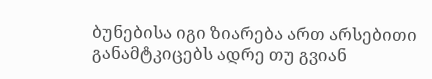ბუნებისა იგი ზიარება ართ არსებითი განამტკიცებს ადრე თუ გვიან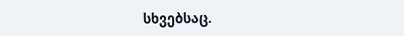სხვებსაც.